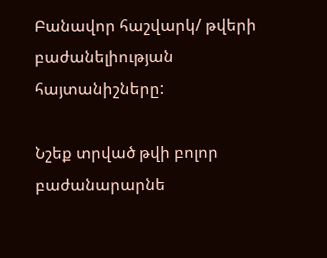Բանավոր հաշվարկ/ թվերի բաժանելիության հայտանիշները:

Նշեք տրված թվի բոլոր բաժանարարնե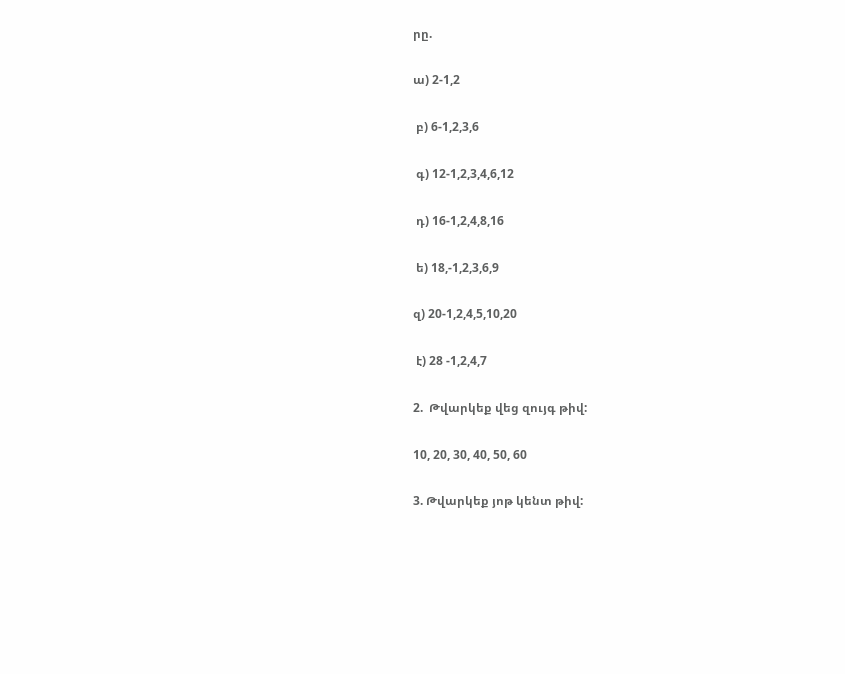րը.

ա) 2-1,2

 բ) 6-1,2,3,6

 գ) 12-1,2,3,4,6,12

 դ) 16-1,2,4,8,16

 ե) 18,-1,2,3,6,9

զ) 20-1,2,4,5,10,20

 է) 28 -1,2,4,7

2.  Թվարկեք վեց զույգ թիվ:

10, 20, 30, 40, 50, 60

3. Թվարկեք յոթ կենտ թիվ: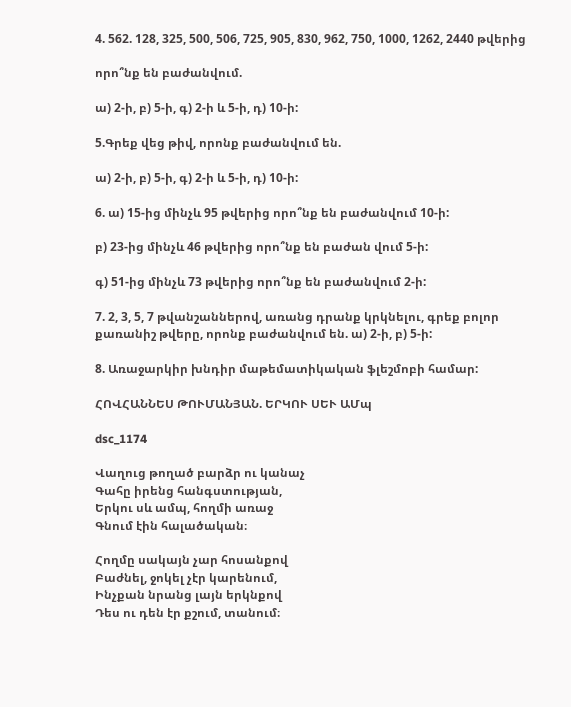4. 562. 128, 325, 500, 506, 725, 905, 830, 962, 750, 1000, 1262, 2440 թվերից

որո՞նք են բաժանվում.

ա) 2-ի, բ) 5-ի, գ) 2-ի և 5-ի, դ) 10-ի:

5.Գրեք վեց թիվ, որոնք բաժանվում են.

ա) 2-ի, բ) 5-ի, գ) 2-ի և 5-ի, դ) 10-ի:

6. ա) 15-ից մինչև 95 թվերից որո՞նք են բաժանվում 10-ի:

բ) 23-ից մինչև 46 թվերից որո՞նք են բաժան վում 5-ի:

գ) 51-ից մինչև 73 թվերից որո՞նք են բաժանվում 2-ի:

7. 2, 3, 5, 7 թվանշաններով, առանց դրանք կրկնելու, գրեք բոլոր քառանիշ թվերը, որոնք բաժանվում են. ա) 2-ի, բ) 5-ի:

8. Առաջարկիր խնդիր մաթեմատիկական ֆլեշմոբի համար:

ՀՈՎՀԱՆՆԵՍ ԹՈՒՄԱՆՅԱՆ. ԵՐԿՈՒ ՍԵՒ ԱՄպ

dsc_1174

Վաղուց թողած բարձր ու կանաչ
Գահը իրենց հանգստության,
Երկու սև ամպ, հողմի առաջ
Գնում էին հալածական։

Հողմը սակայն չար հոսանքով
Բաժնել, ջոկել չէր կարենում,
Ինչքան նրանց լայն երկնքով
Դես ու դեն էր քշում, տանում։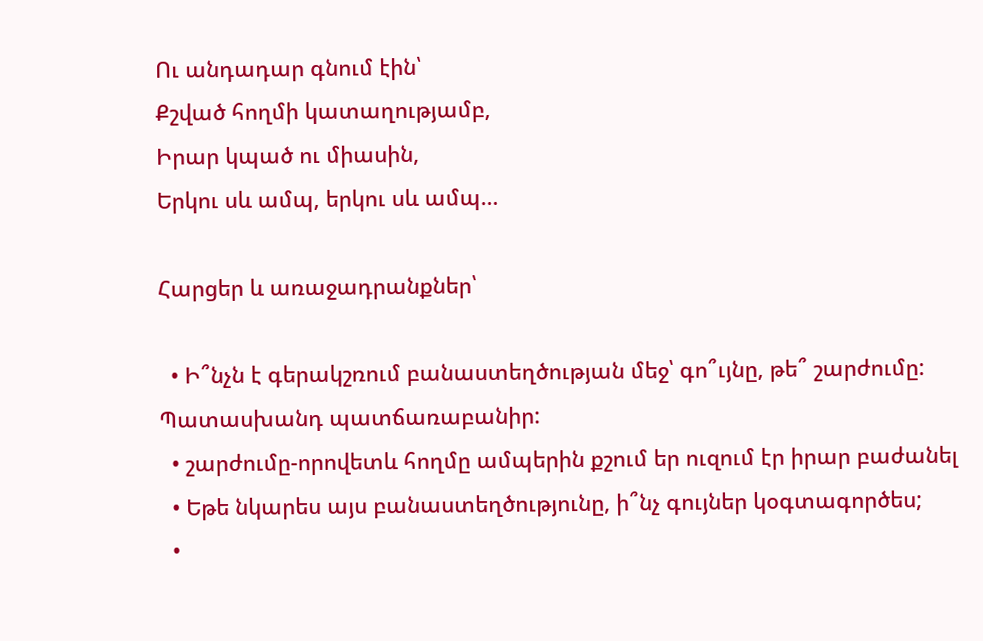Ու անդադար գնում էին՝
Քշված հողմի կատաղությամբ,
Իրար կպած ու միասին,
Երկու սև ամպ, երկու սև ամպ…

Հարցեր և առաջադրանքներ՝

  • Ի՞նչն է գերակշռում բանաստեղծության մեջ՝ գո՞ւյնը, թե՞ շարժումը: Պատասխանդ պատճառաբանիր:
  • շարժումը-որովետև հողմը ամպերին քշում եր ուզում էր իրար բաժանել
  • Եթե նկարես այս բանաստեղծությունը, ի՞նչ գույներ կօգտագործես;
  •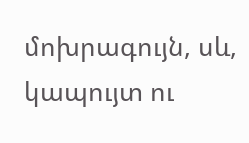մոխրագույն, սև, կապույտ ու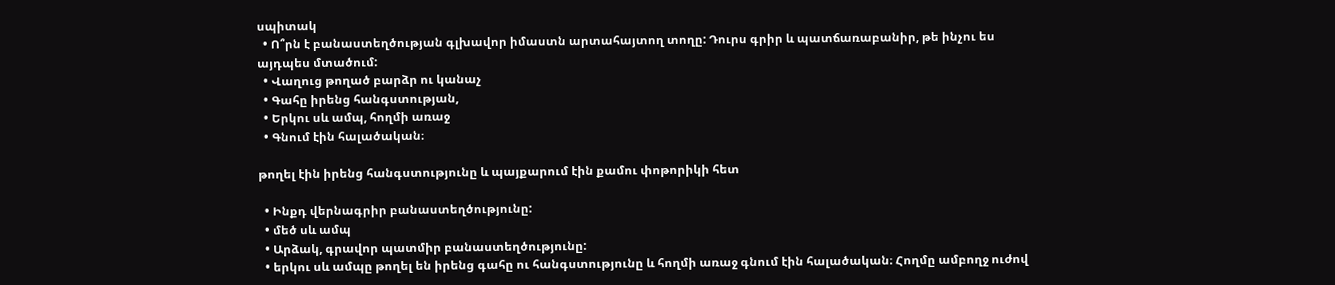սպիտակ
  • Ո՞րն է բանաստեղծության գլխավոր իմաստն արտահայտող տողը: Դուրս գրիր և պատճառաբանիր, թե ինչու ես այդպես մտածում:
  • Վաղուց թողած բարձր ու կանաչ
  • Գահը իրենց հանգստության,
  • Երկու սև ամպ, հողմի առաջ
  • Գնում էին հալածական։

թողել էին իրենց հանգստությունը և պայքարում էին քամու փոթորիկի հետ

  • Ինքդ վերնագրիր բանաստեղծությունը:
  • մեծ սև ամպ
  • Արձակ, գրավոր պատմիր բանաստեղծությունը:
  • երկու սև ամպը թողել են իրենց գահը ու հանգստությունը և հողմի առաջ գնում էին հալածական։ Հողմը ամբողջ ուժով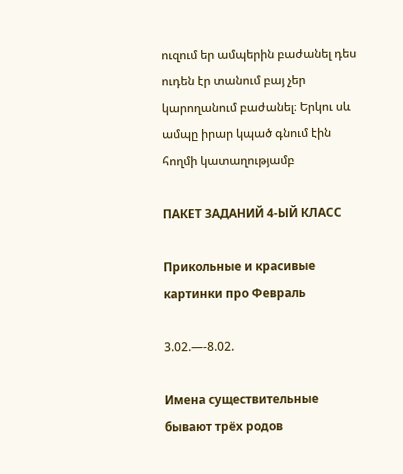ուզում եր ամպերին բաժանել դես ուդեն էր տանում բայ չեր կարողանում բաժանել։ Երկու սև ամպը իրար կպած գնում էին հողմի կատաղությամբ

ПАКЕТ ЗАДАНИЙ 4-ЫЙ КЛАСС

Прикольные и красивые картинки про Февраль

3.02.—-8.02.

Имена существительные бывают трёх родов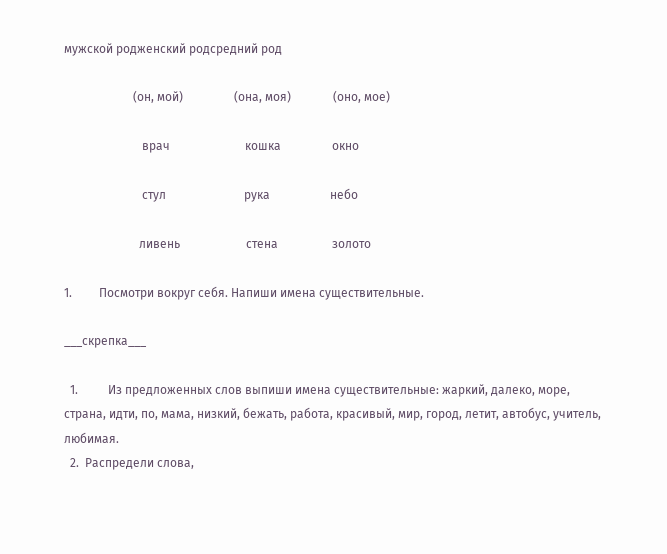мужской родженский родсредний род

                       (он, мой)                 (она, моя)              (онo, мое)

                          врач                         кошка                 окно

                          стул                          рука                    небо

                         ливень                      стена                  золото

1.         Посмотри вокруг себя. Напиши имена существительные.

___скрепка___

  1.          Из предложенных слов выпиши имена существительные: жаркий, далеко, море, страна, идти, по, мама, низкий, бежать, работа, красивый, мир, город, летит, автобус, учитель, любимая.
  2.  Распредели слова,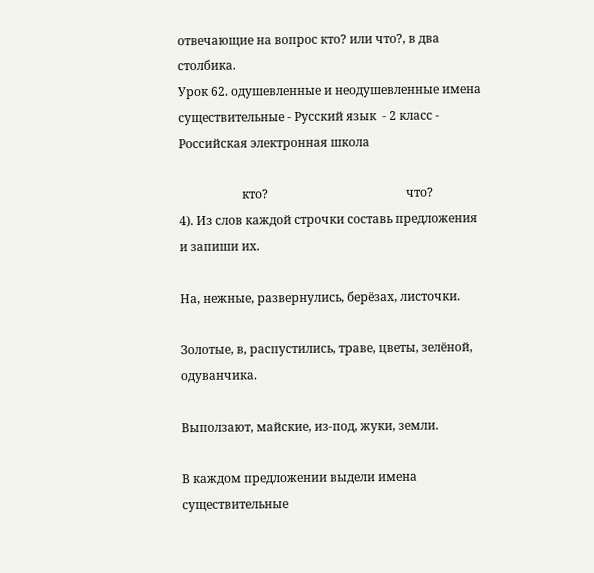отвечающие на вопрос кто? или что?, в два столбика.
Урок 62. одушевленные и неодушевленные имена существительные - Русский язык  - 2 класс - Российская электронная школа

                     кто?                                              что?
4). Из слов каждой строчки составь предложения и запиши их.

На, нежные, развернулись, берёзах, листочки.

Золотые, в, распустились, траве, цветы, зелёной, одуванчика.

Выползают, майские, из-под, жуки, земли.

В каждом предложении выдели имена существительные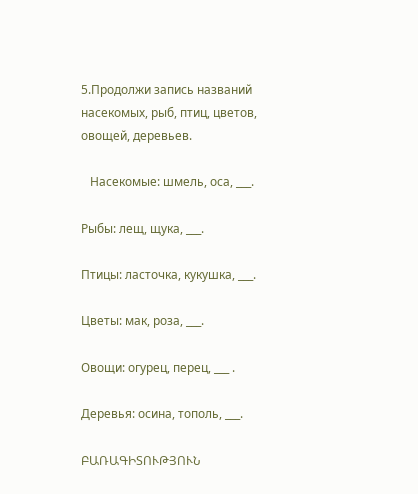5.Продолжи запись названий насекомых, рыб, птиц, цветов, овощей, деревьев.

   Насекомые: шмель, оса, ___.

Рыбы: лещ, щука, ___.

Птицы: ласточка, кукушка, ___.

Цветы: мак, роза, ___.

Овощи: огурец, перец, ___ .

Деревья: осина, тополь, ___.

ԲԱՌԱԳԻՏՈՒԹՅՈՒՆ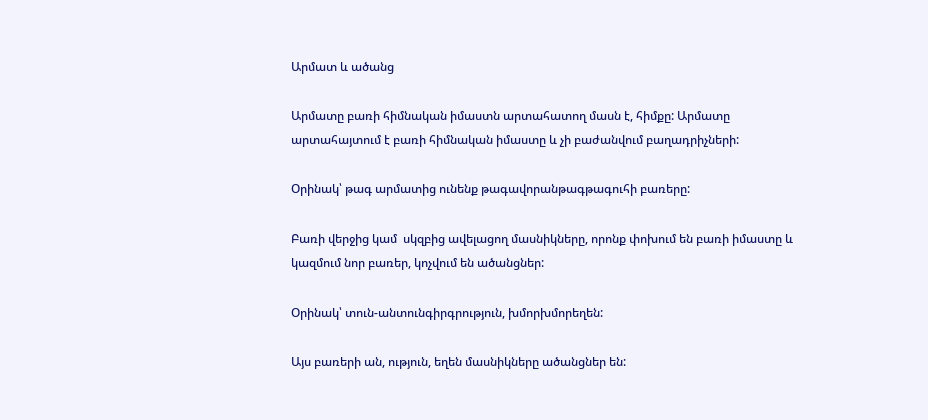Արմատ և ածանց

Արմատը բառի հիմնական իմաստն արտահատող մասն է, հիմքը: Արմատը արտահայտում է բառի հիմնական իմաստը և չի բաժանվում բաղադրիչների:

Օրինակ՝ թագ արմատից ունենք թագավորանթագթագուհի բառերը:

Բառի վերջից կամ  սկզբից ավելացող մասնիկները, որոնք փոխում են բառի իմաստը և կազմում նոր բառեր, կոչվում են ածանցներ:

Օրինակ՝ տուն-անտունգիրգրություն, խմորխմորեղեն:

Այս բառերի ան, ություն, եղեն մասնիկները ածանցներ են: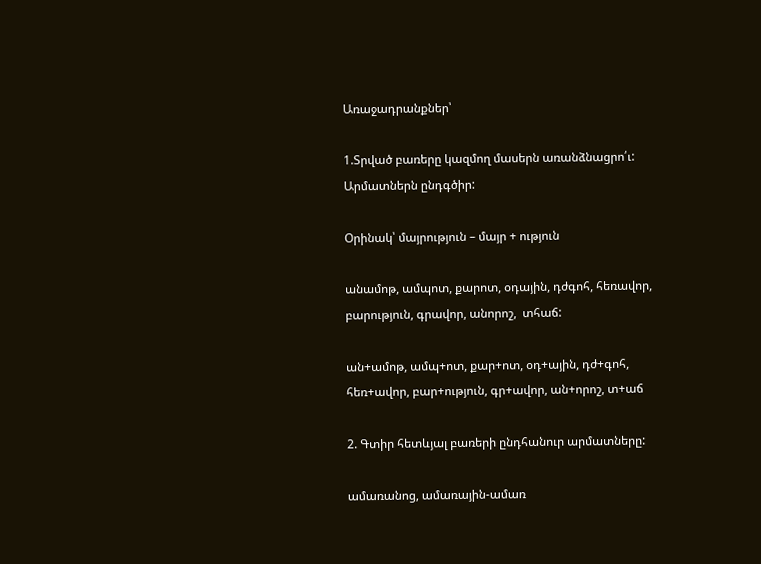Առաջադրանքներ՝

1.Տրված բառերը կազմող մասերն առանձնացրո՛ւ: Արմատներն ընդգծիր:

Օրինակ՝ մայրություն – մայր + ություն

անամոթ, ամպոտ, քարոտ, օդային, դժգոհ, հեռավոր, բարություն, գրավոր, անորոշ,  տհաճ:

ան+ամոթ, ամպ+ոտ, քար+ոտ, օդ+ային, դժ+գոհ, հեռ+ավոր, բար+ություն, գր+ավոր, ան+որոշ, տ+աճ

2. Գտիր հետևյալ բառերի ընդհանուր արմատները:

ամառանոց, ամառային-ամառ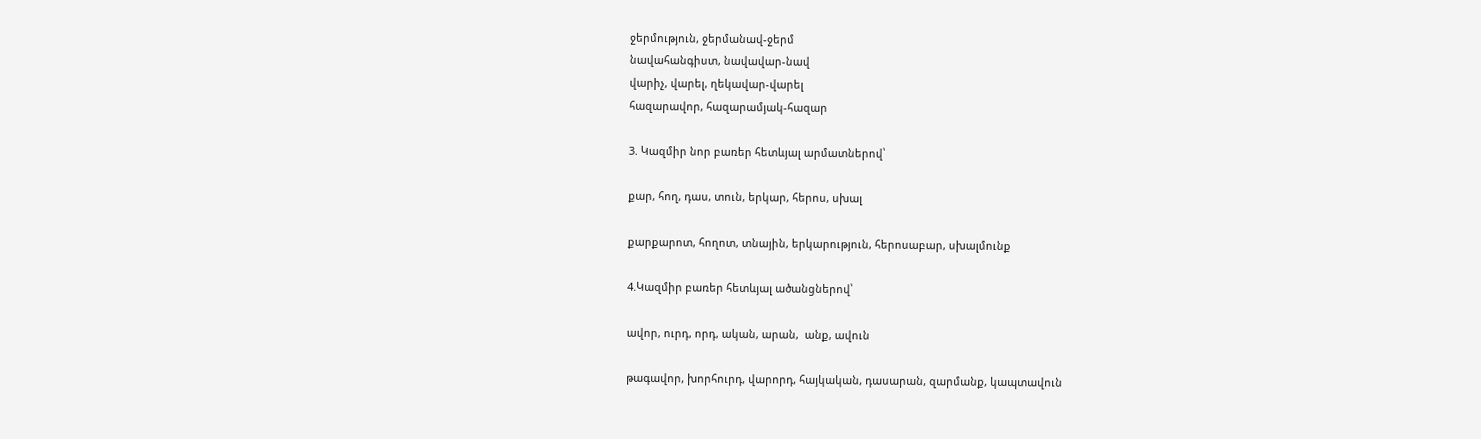ջերմություն, ջերմանավ-ջերմ
նավահանգիստ, նավավար-նավ
վարիչ, վարել, ղեկավար-վարել
հազարավոր, հազարամյակ-հազար

3. Կազմիր նոր բառեր հետևյալ արմատներով՝

քար, հող, դաս, տուն, երկար, հերոս, սխալ

քարքարոտ, հողոտ, տնային, երկարություն, հերոսաբար, սխալմունք

4.Կազմիր բառեր հետևյալ ածանցներով՝

ավոր, ուրդ, որդ, ական, արան,  անք, ավուն

թագավոր, խորհուրդ, վարորդ, հայկական, դասարան, զարմանք, կապտավուն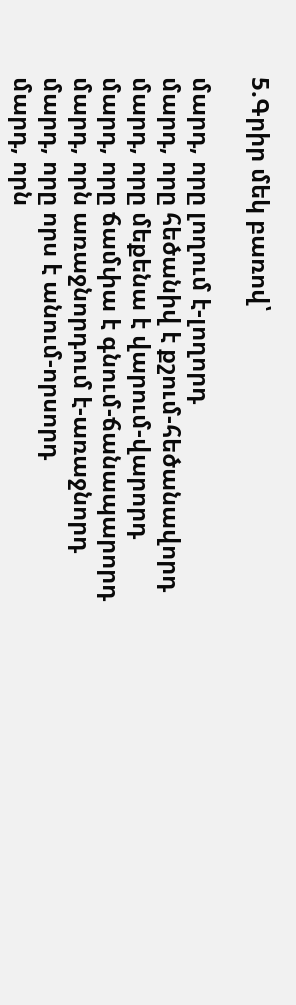5.Գրիր մեկ բառով՝

մարդ, որը լողում է-լողորդ
մարդ, որը հեծանիվ է քշում-հեծանավորդ
մարդ, որը մեքենա է վարում-վարորդ
մարդ, որը ճամփա է գնում-ճանապարորդ
մարդ, որն առաջնորդում է-առաջնորդ
մարդ, որը որս է անում-որսորդ
մարդ, որն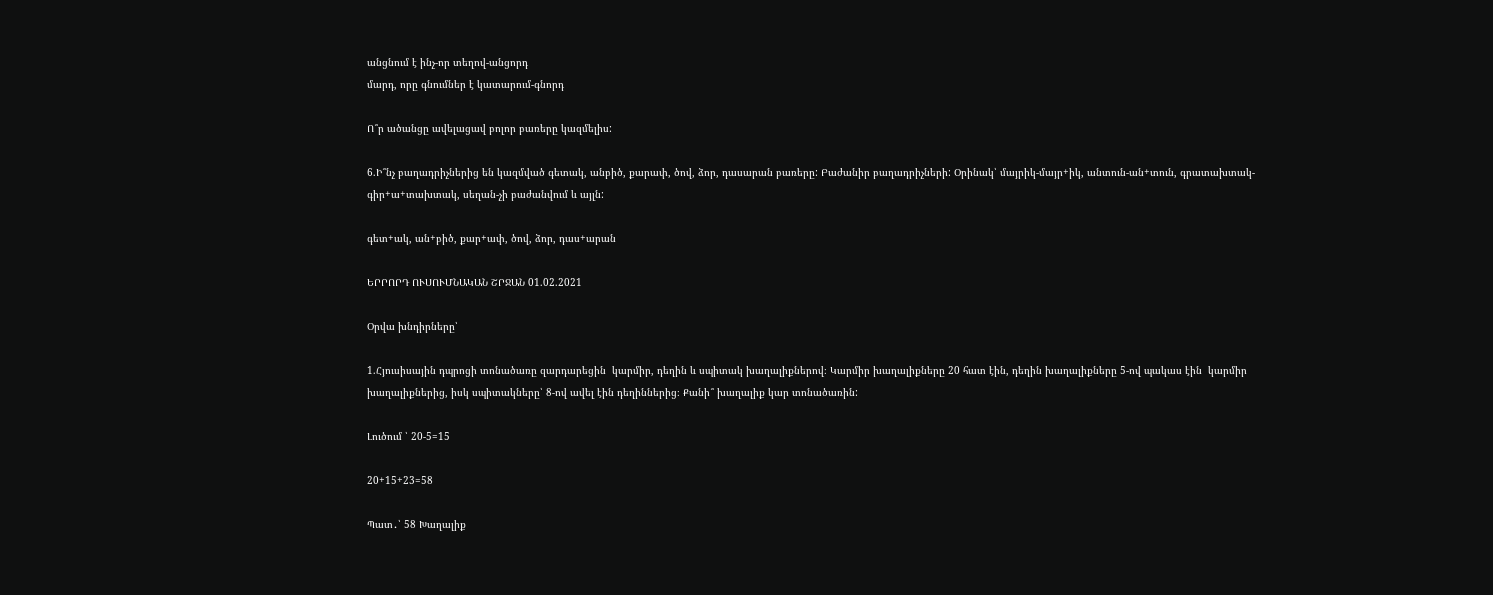անցնում է ինչ-որ տեղով-անցորդ
մարդ, որը գնումներ է կատարում-գնորդ

Ո՞ր ածանցը ավելացավ բոլոր բառերը կազմելիս:

6.Ի՞նչ բաղադրիչներից են կազմված գետակ, անբիծ, քարափ, ծով, ձոր, դասարան բառերը: Բաժանիր բաղադրիչների: Օրինակ՝ մայրիկ-մայր+իկ, անտուն-ան+տուն, գրատախտակ-գիր+ա+տախտակ, սեղան-չի բաժանվում և այլն:

գետ+ակ, ան+բիծ, քար+ափ, ծով, ձոր, դաս+արան

ԵՐՐՈՐԴ ՈՒՍՈՒՄՆԱԿԱՆ ՇՐՋԱՆ 01.02.2021

Օրվա խնդիրները՝

1.Հյուսիսային դպրոցի տոնածառը զարդարեցին  կարմիր, դեղին և սպիտակ խաղալիքներով։ Կարմիր խաղալիքները 20 հատ էին, դեղին խաղալիքները 5-ով պակաս էին  կարմիր խաղալիքներից, իսկ սպիտակները՝ 8-ով ավել էին դեղիններից։ Քանի՞ խաղալիք կար տոնածառին:

Լուծում ՝ 20-5=15

20+15+23=58

Պատ․՝ 58 Խաղալիք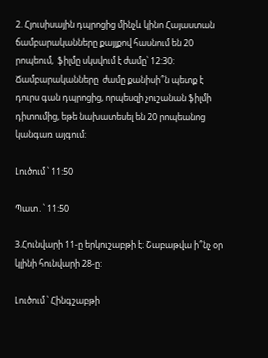2. Հյուսիսային դպրոցից մինչև կինո Հայաստան ճամբարականները քայլքով հասնում են 20 րոպեում,  ֆիլմը սկսվում է ժամը՝ 12:30: Ճամբարականները  ժամը քանիսի՞ն պետք է դուրս գան դպրոցից, որպեսզի չուշանան ֆիլմի դիտումից, եթե նախատեսել են 20 րոպեանոց կանգառ այգում:

Լուծում ՝ 11:50

Պատ․՝ 11:50

3.Հունվարի 11-ը երկուշաբթի է։ Շաբաթվա ի՞նչ օր կլինի հունվարի 28-ը:

Լուծում ՝ Հինգշաբթի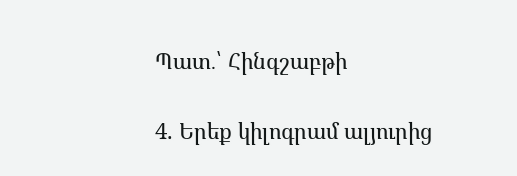Պատ․՝ Հինգշաբթի

4. Երեք կիլոգրամ ալյուրից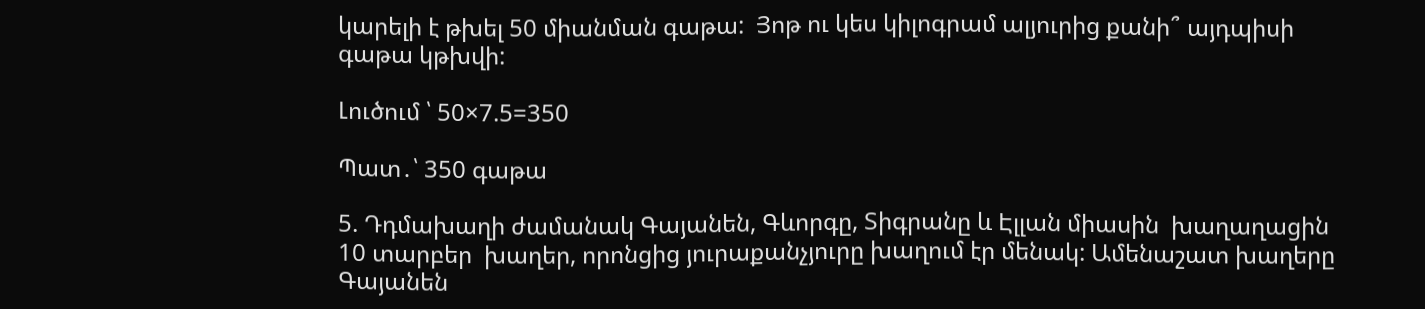կարելի է թխել 50 միանման գաթա:  Յոթ ու կես կիլոգրամ ալյուրից քանի՞ այդպիսի գաթա կթխվի:

Լուծում ՝ 50×7.5=350

Պատ․՝ 350 գաթա

5. Դդմախաղի ժամանակ Գայանեն, Գևորգը, Տիգրանը և Էլլան միասին  խաղաղացին 10 տարբեր  խաղեր, որոնցից յուրաքանչյուրը խաղում էր մենակ: Ամենաշատ խաղերը Գայանեն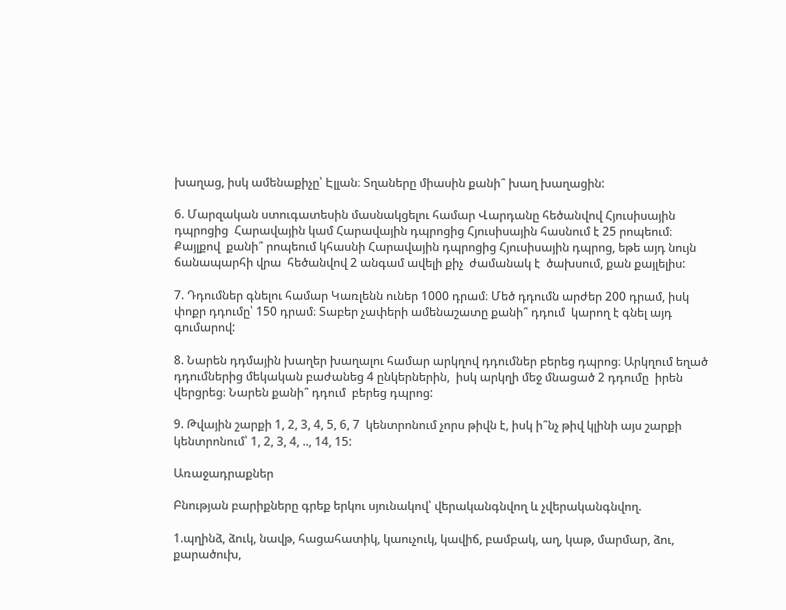խաղաց, իսկ ամենաքիչը՝ Էլլան։ Տղաները միասին քանի՞ խաղ խաղացին:

6. Մարզական ստուգատեսին մասնակցելու համար Վարդանը հեծանվով Հյուսիսային դպրոցից  Հարավային կամ Հարավային դպրոցից Հյուսիսային հասնում է 25 րոպեում։ Քայլքով  քանի՞ րոպեում կհասնի Հարավային դպրոցից Հյուսիսային դպրոց, եթե այդ նույն ճանապարհի վրա  հեծանվով 2 անգամ ավելի քիչ  ժամանակ է  ծախսում, քան քայլելիս:

7. Դդումներ գնելու համար Կառլենն ուներ 1000 դրամ։ Մեծ դդումն արժեր 200 դրամ, իսկ փոքր դդումը՝ 150 դրամ։ Տաբեր չափերի ամենաշատը քանի՞ դդում  կարող է գնել այդ գումարով:

8. Նարեն դդմային խաղեր խաղալու համար արկղով դդումներ բերեց դպրոց։ Արկղում եղած դդումներից մեկական բաժանեց 4 ընկերներին,  իսկ արկղի մեջ մնացած 2 դդումը  իրեն վերցրեց։ Նարեն քանի՞ դդում  բերեց դպրոց:

9. Թվային շարքի 1, 2, 3, 4, 5, 6, 7  կենտրոնում չորս թիվն է, իսկ ի՞նչ թիվ կլինի այս շարքի կենտրոնում՝ 1, 2, 3, 4, .., 14, 15:

Առաջադրաքներ

Բնության բարիքները գրեք երկու սյունակով՝ վերականգնվող և չվերականգնվող.

1.պղինձ, ձուկ, նավթ, հացահատիկ, կաուչուկ, կավիճ, բամբակ, աղ, կաթ, մարմար, ձու, քարածուխ,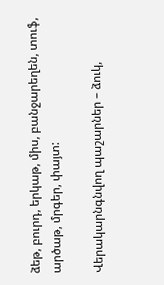ձեթ, բուրդ, երկաթ, միս, բանջարեղեն, տուֆ, արծաթ, մրգեր, փայտ:

Վերակարնգնվող պաշարներ – ձուկ,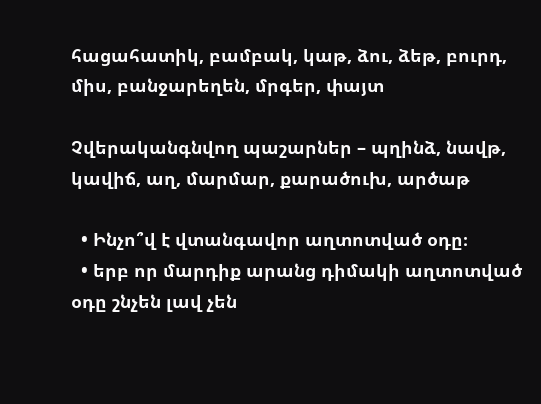հացահատիկ, բամբակ, կաթ, ձու, ձեթ, բուրդ, միս, բանջարեղեն, մրգեր, փայտ

Չվերականգնվող պաշարներ – պղինձ, նավթ, կավիճ, աղ, մարմար, քարածուխ, արծաթ

  • Ինչո՞վ է վտանգավոր աղտոտված օդը։
  • երբ որ մարդիք արանց դիմակի աղտոտված օդը շնչեն լավ չեն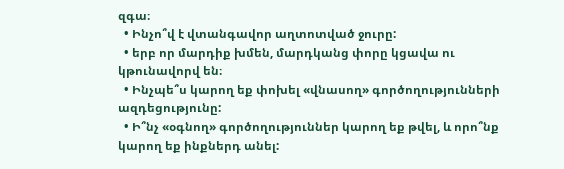զգա։
  • Ինչո՞վ է վտանգավոր աղտոտված ջուրը:
  • երբ որ մարդիք խմեն, մարդկանց փորը կցավա ու կթունավորվ են։
  • Ինչպե՞ս կարող եք փոխել «վնասող» գործողությունների ազդեցությունը:
  • Ի՞նչ «օգնող» գործողություններ կարող եք թվել, և որո՞նք կարող եք ինքներդ անել: